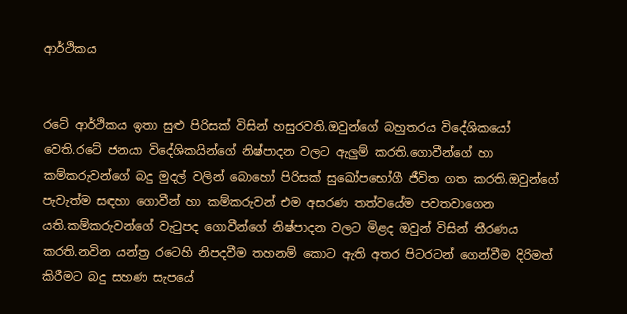ආර්ථිකය


රටේ ආර්ථිකය ඉතා සුළු පිරිසක් විසින් හසුරවති.ඔවුන්ගේ බහුතරය විදේශිකයෝ වෙති.රටේ ජනයා විදේශිකයින්ගේ නිෂ්පාදන වලට ඇලුම් කරති.ගොවීන්ගේ හා කම්කරුවන්ගේ බදු මුදල් වලින් බොහෝ පිරිසක් සුඛෝපභෝගී ජීවිත ගත කරති.ඔවුන්ගේ පැවැත්ම සඳහා ගොවීන් හා කම්කරුවන් එම අසරණ තත්වයේම පවතවාගෙන යති.කම්කරුවන්ගේ වැටුපද ගොවීන්ගේ නිෂ්පාදන වලට මිළද ඔවුන් විසින් තීරණය කරති.නවින යන්ත්‍ර රටෙහි නිපදවීම තහනම් කොට ඇති අතර පිටරටන් ගෙන්වීම දිරිමත් කිරීමට බදු සහණ සැපයේ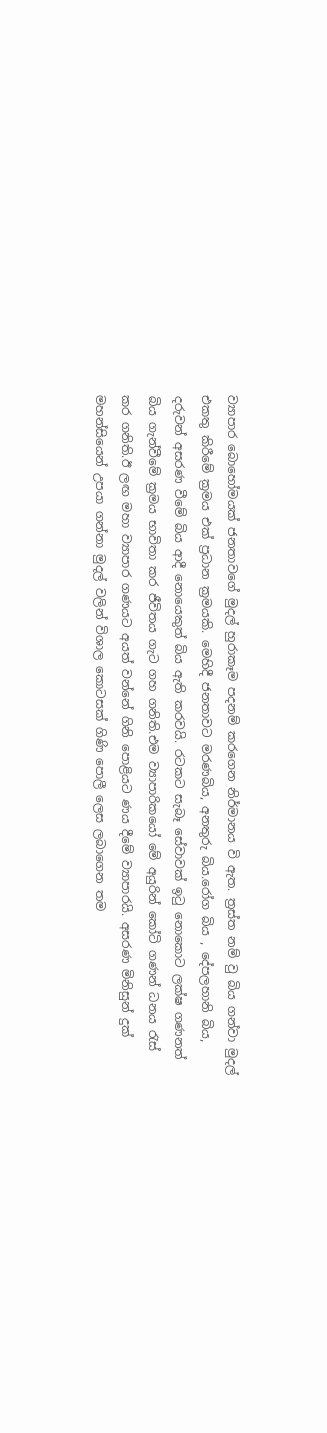ව්‍යාපාර බොහෝමයක් ජනතාවගේ මුදල් හුරාකෑම පදනම් කරගෙන නිර්මානය වි ඇත. ත්‍රස්ත නම් වු බිය ගන්වා මුදල් එකතු කිරීමේ ක්‍රමය එක් ප්‍රධාන ක්‍රමයකි. මෙහිදී ජනතාවට මරණබිය, අනතුරු බිය.රෝග බිය , දේපලහානි බිය, දරුවන් අසරණ වීමේ බිය ආදී නොයෙකුත් බිය ඇති කරවයි. රටකට සැබෑ සේවාවක් ඉටු නොකොට ලක්ෂ ගණනත් බිය ගැන්වීමේ ක්‍රමය භාවිතා කර ජීවිතය ගැට ගහ ගනිති.එම ව්‍යාපාරිකයෝ මේ අයුරින් කෝටි ගණන් ධනය රැස් කර ගනිති.ඊ ලඟ මහා ව්‍යාපාර ගණයට අයත් වන්නේ ගිනි පොළියට ණය දීමේ ව්‍යාපාරයි. අසරණ මිනිසුන් දුක් මහන්සියෙන් උපයා ගන්නා මුදල් වලින් විශාල කොටසක් ගිණි පොලී ලෙස ලබාගෙන තම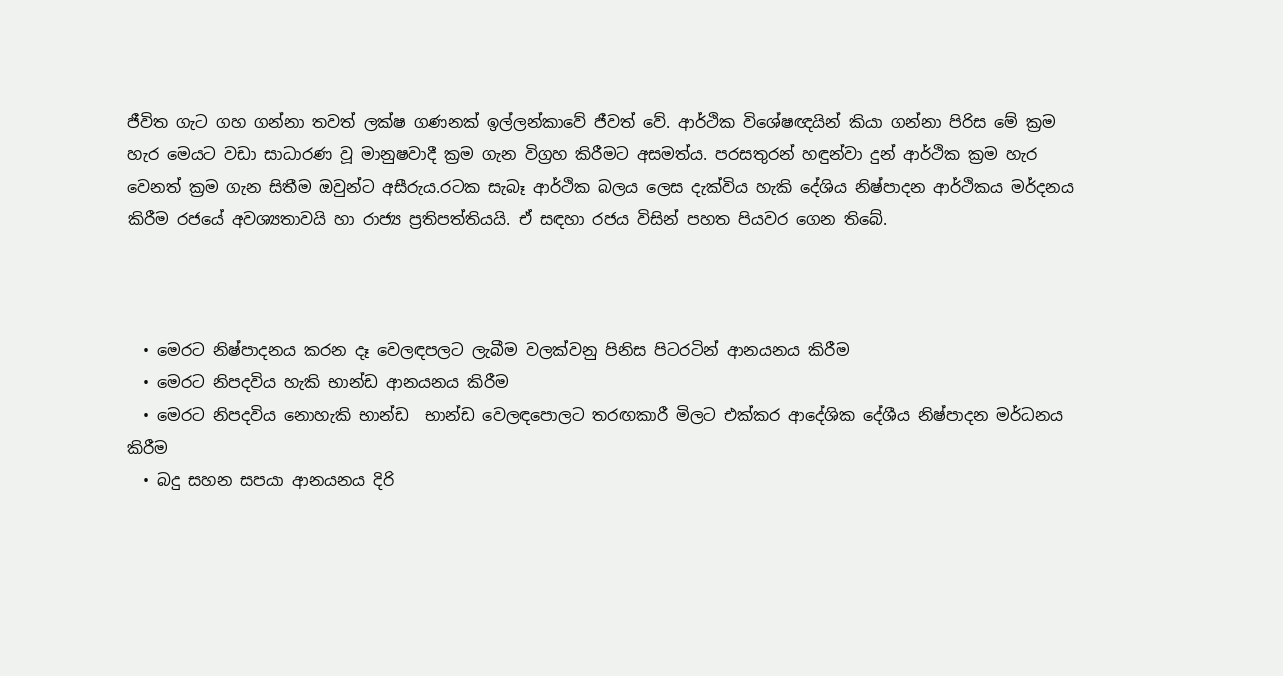ජීවිත ගැට ගහ ගන්නා තවත් ලක්ෂ ගණනක් ඉල්ලන්කාවේ ජීවත් වේ. ආර්ථික විශේෂඥයින් කියා ගන්නා පිරිස මේ ක්‍රම හැර මෙයට වඩා සාධාරණ වූ මානුෂවාදී ක්‍රම ගැන විග්‍රහ කිරීමට අසමත්ය. පරසතුරන් හඳුන්වා දුන් ආර්ථික ක්‍රම හැර වෙනත් ක්‍රම ගැන සිතීම ඔවුන්ට අසීරුය.රටක සැබෑ ආර්ථික බලය ලෙස දැක්විය හැකි දේශිය නිෂ්පාදන ආර්ථිකය මර්දනය කිරීම රජයේ අවශ්‍යතාවයි හා රාජ්‍ය ප්‍රතිපත්තියයි. ඒ සඳහා රජය විසින් පහත පියවර ගෙන තිබේ.



  • මෙරට නිෂ්පාදනය කරන දෑ වෙලඳපලට ලැබීම වලක්වනු පිනිස පිටරටින් ආනයනය කිරීම
  • මෙරට නිපදවිය හැකි භාන්ඩ ආනයනය කිරීම
  • මෙරට නිපදවිය නොහැකි භාන්ඩ  භාන්ඩ වෙලඳපොලට තරඟකාරී මිලට එක්කර ආදේශික දේශීය නිෂ්පාදන මර්ධනය කිරීම
  • බදු සහන සපයා ආනයනය දිරි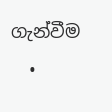ගැන්වීම
  •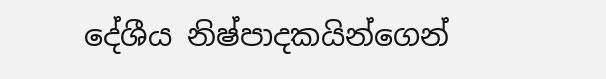දේශීය නිෂ්පාදකයින්ගෙන්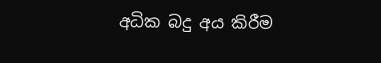අධික බදු අය කිරීම